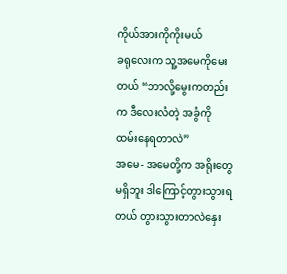ကိုယ်အားကိုကိုးမယ်
ခရုလေးက သူ့အမေကိုမေးတယ် “ဘာလို့မွေးကတည်းက ဒီလေးလံတဲ့ အခွံကို ထမ်းနေရတာလဲ”
အမေ- အမေတို့က အရိုးတွေမရှိဘူး ဒါကြောင့်တွားသွားရတယ် တွားသွားတာလဲနှေး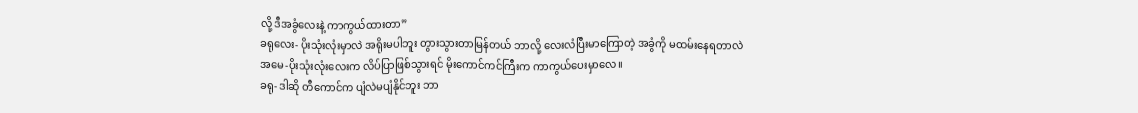လို့ ဒီအခွံလေးနဲ့ ကာကွယ်ထားတာ”
ခရုလေး- ပိုးသုံးလုံးမှာလဲ အရိုးမပါဘူး တွားသွားတာမြန်တယ် ဘာလို့ လေးလံပြီးမာကြောတဲ့ အခွံကို မထမ်းနေရတာလဲ
အမေ-ပိုးသုံးလုံးလေးက လိပ်ပြာဖြစ်သွားရင် မိုးကောင်ကင်ကြီးက ကာကွယ်ပေးမှာလေ။
ခရု- ဒါဆို တီကောင်က ပျံလဲမပျံနိုင်ဘူး ဘာ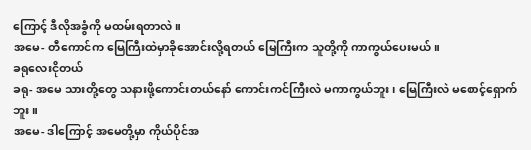ကြောင့် ဒီလိုအခွံကို မထမ်းရတာလဲ။
အမေ- တီကောင်က မြေကြီးထဲမှာခိုအောင်းလို့ရတယ် မြေကြီးက သူတို့ကို ကာကွယ်ပေးမယ်။
ခရုလေးငိုတယ်
ခရု- အမေ သားတို့တွေ သနားဖို့ကောင်းတယ်နော် ကောင်းကင်ကြီးလဲ မကာကွယ်ဘူး၊ မြေကြီးလဲ မစောင့်ရှောက်ဘူး။
အမေ- ဒါကြောင့် အမေတို့မှာ ကိုယ်ပိုင်အ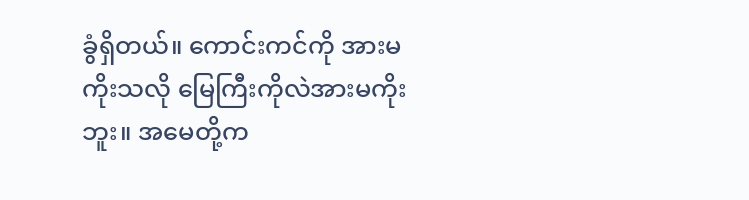ခွံရှိတယ်။ ကောင်းကင်ကို အားမကိုးသလို မြေကြီးကိုလဲအားမကိုးဘူး။ အမေတို့က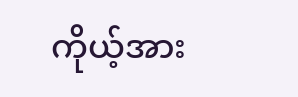ကိုယ့်အား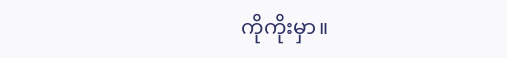ကိုကိုးမှာ။